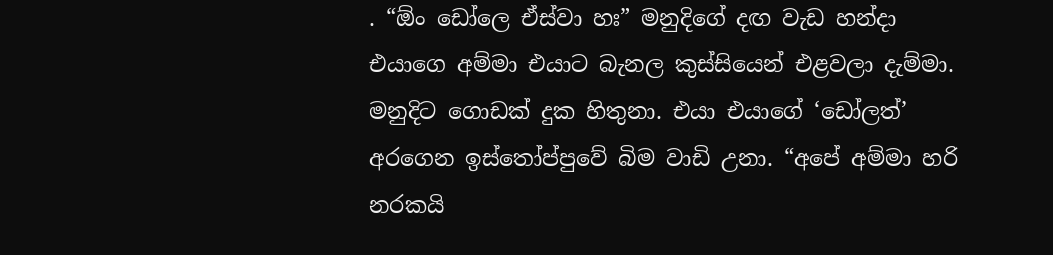. “ඕං ඩෝලෙ ඒස්වා හඃ” මනුදිගේ දඟ වැඩ හන්දා එයාගෙ අම්මා එයාට බැනල කුස්සියෙන් එළවලා දැම්මා. මනුදිට ගොඩක් දුක හිතුනා. එයා එයාගේ ‘ඩෝලත්’ අරගෙන ඉස්තෝප්පුවේ බිම වාඩි උනා. “අපේ අම්මා හරි නරකයි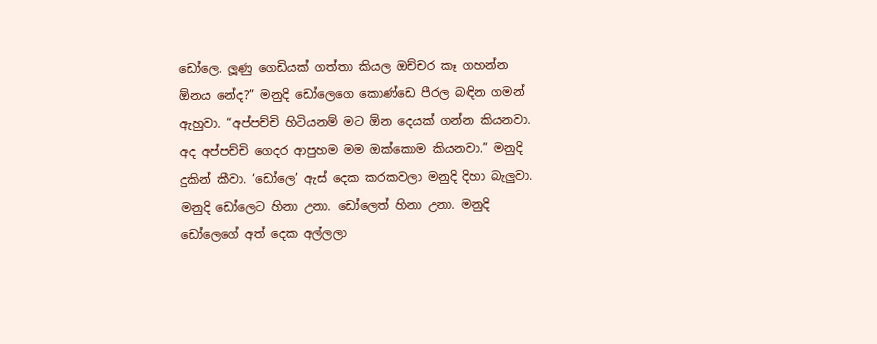ඩෝලෙ. ලූණු ගෙඩියක් ගත්තා කියල ඔච්චර කෑ ගහන්න ඕනය නේද?” මනුදි ඩෝලෙගෙ කොණ්ඩෙ පීරල බඳින ගමන් ඇහුවා. “අප්පච්චි හිටියනම් මට ඕන දෙයක් ගන්න කියනවා. අද අප්පච්චි ගෙදර ආපුහම මම ඔක්කොම කියනවා.” මනුදි දුකින් කීවා. ‘ඩෝලෙ’ ඇස් දෙක කරකවලා මනුදි දිහා බැලුවා. මනුදි ඩෝලෙට හිනා උනා. ඩෝලෙත් හිනා උනා. මනුදි ඩෝලෙගේ අත් දෙක අල්ලලා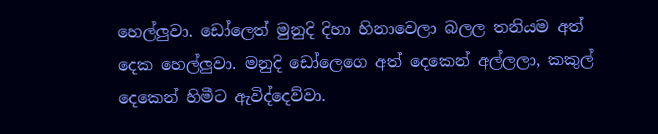හෙල්ලුවා. ඩෝලෙත් මුනුදි දිහා හිනාවෙලා බලල තනියම අත් දෙක හෙල්ලුවා. මනුදි ඩෝලෙගෙ අත් දෙකෙන් අල්ලලා, කකුල් දෙකෙන් හිමීට ඇවිද්දෙව්වා.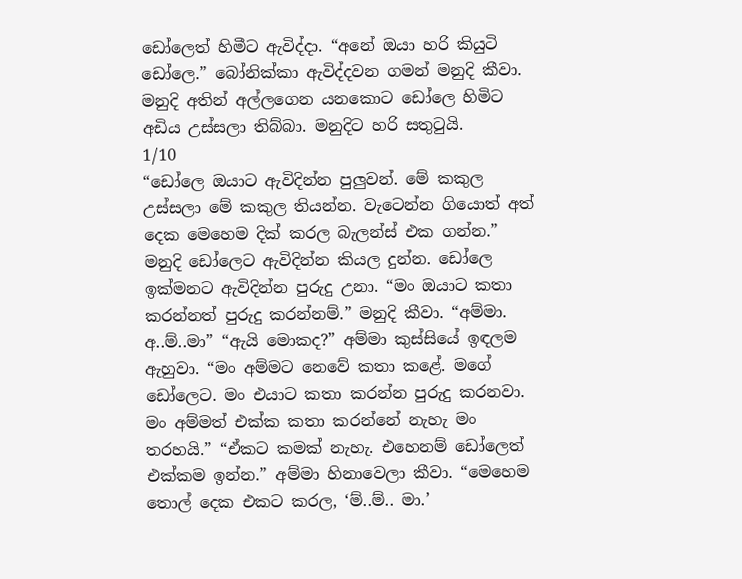ඩෝලෙත් හිමීට ඇවිද්දා. “අනේ ඔයා හරි කියුටි ඩෝලෙ.” බෝනික්කා ඇවිද්දවන ගමන් මනුදි කීවා. මනුදි අතින් අල්ලගෙන යනකොට ඩෝලෙ හිමිට අඩිය උස්සලා තිබ්බා. මනුදිට හරි සතුටුයි.
1/10
“ඩෝලෙ ඔයාට ඇවිදින්න පුලුවන්. මේ කකුල උස්සලා මේ කකුල තියන්න. වැටෙන්න ගියොත් අත් දෙක මෙහෙම දික් කරල බැලන්ස් එක ගන්න.” මනුදි ඩෝලෙට ඇවිදින්න කියල දුන්න. ඩෝලෙ ඉක්මනට ඇවිදින්න පුරුදු උනා. “මං ඔයාට කතා කරන්නත් පුරුදු කරන්නම්.” මනුදි කීවා. “අම්මා. අ..ම්..මා” “ඇයි මොකද?” අම්මා කුස්සියේ ඉඳලම ඇහුවා. “මං අම්මට නෙවේ කතා කළේ. මගේ ඩෝලෙට. මං එයාට කතා කරන්න පුරුදු කරනවා. මං අම්මත් එක්ක කතා කරන්නේ නැහැ මං තරහයි.” “ඒකට කමක් නැහැ. එහෙනම් ඩෝලෙත් එක්කම ඉන්න.” අම්මා හිනාවෙලා කීවා. “මෙහෙම තොල් දෙක එකට කරල, ‘ම්..ම්.. මා.’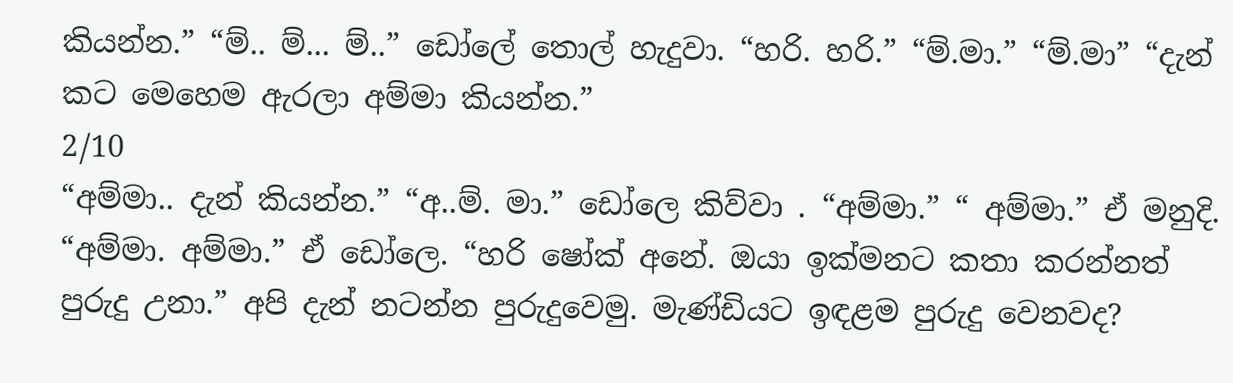කියන්න.” “ම්.. ම්... ම්..” ඩෝලේ තොල් හැදුවා. “හරි. හරි.” “ම්.මා.” “ම්.මා” “දැන් කට මෙහෙම ඇරලා අම්මා කියන්න.”
2/10
“අම්මා.. දැන් කියන්න.” “අ..ම්. මා.” ඩෝලෙ කිව්වා . “අම්මා.” “ අම්මා.” ඒ මනුදි. “අම්මා. අම්මා.” ඒ ඩෝලෙ. “හරි ෂෝක් අනේ. ඔයා ඉක්මනට කතා කරන්නත් පුරුදු උනා.” අපි දැන් නටන්න පුරුදුවෙමු. මැණ්ඩියට ඉඳළම පුරුදු වෙනවද?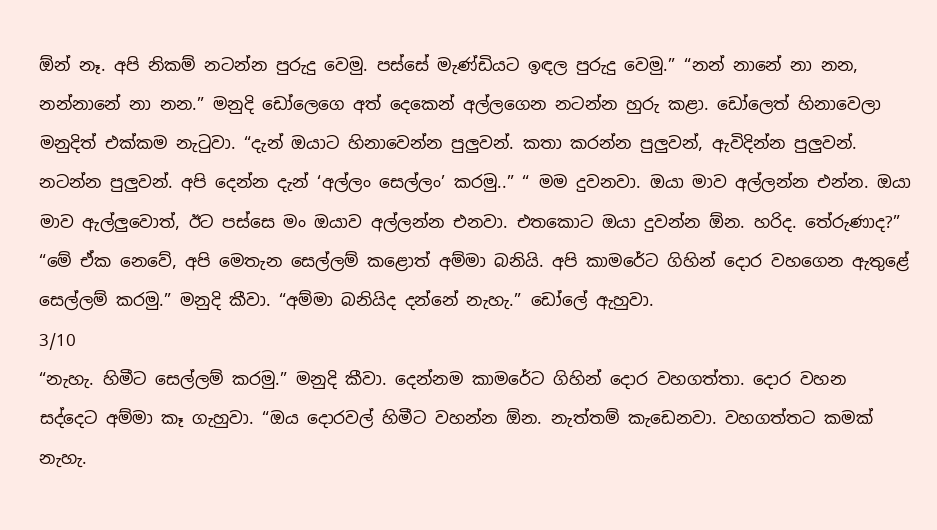ඕන් නෑ. අපි නිකම් නටන්න පුරුදු වෙමු. පස්සේ මැණ්ඩියට ඉඳල පුරුදු වෙමු.” “නන් නානේ නා නන, නන්නානේ නා නන.” මනුදි ඩෝලෙගෙ අත් දෙකෙන් අල්ලගෙන නටන්න හුරු කළා. ඩෝලෙත් හිනාවෙලා මනුදිත් එක්කම නැටුවා. “දැන් ඔයාට හිනාවෙන්න පුලුවන්. කතා කරන්න පුලුවන්, ඇවිදින්න පුලුවන්. නටන්න පුලුවන්. අපි දෙන්න දැන් ‘අල්ලං සෙල්ලං’ කරමු..” “ මම දුවනවා. ඔයා මාව අල්ලන්න එන්න. ඔයා මාව ඇල්ලුවොත්, ඊට පස්සෙ මං ඔයාව අල්ලන්න එනවා. එතකොට ඔයා දුවන්න ඕන. හරිද. තේරුණාද?” “මේ ඒක නෙවේ, අපි මෙතැන සෙල්ලම් කළොත් අම්මා බනියි. අපි කාමරේට ගිහින් දොර වහගෙන ඇතුළේ සෙල්ලම් කරමු.” මනුදි කීවා. “අම්මා බනියිද දන්නේ නැහැ.” ඩෝලේ ඇහුවා.
3/10
“නැහැ. හිමීට සෙල්ලම් කරමු.” මනුදි කීවා. දෙන්නම කාමරේට ගිහින් දොර වහගත්තා. දොර වහන සද්දෙට අම්මා කෑ ගැහුවා. “ඔය දොරවල් හිමීට වහන්න ඕන. නැත්තම් කැඩෙනවා. වහගත්තට කමක් නැහැ.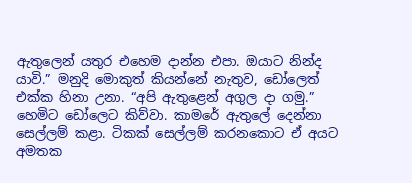ඇතුලෙන් යතුර එහෙම දාන්න එපා. ඔයාට නින්ද යාවි.” මනුදි මොකුත් කියන්නේ නැතුව, ඩෝලෙත් එක්ක හිනා උනා. “අපි ඇතුළෙන් අගුල දා ගමු.” හෙමිට ඩෝලෙට කිව්වා. කාමරේ ඇතුලේ දෙන්නා සෙල්ලම් කළා. ටිකක් සෙල්ලම් කරනකොට ඒ අයට අමතක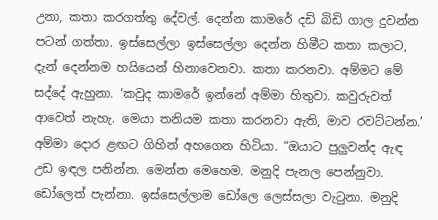උනා, කතා කරගත්තු දේවල්. දෙන්න කාමරේ දඩි බිඩි ගාල දුවන්න පටන් ගත්තා. ඉස්සෙල්ලා ඉස්සෙල්ලා දෙන්න හිමීට කතා කලාට, දැන් දෙන්නම හයියෙන් හිනාවෙනවා. කතා කරනවා. අම්මට මේ සද්දේ ඇහුනා. ‘කවුද කාමරේ ඉන්නේ අම්මා හිතුවා. කවුරුවත් ආවෙත් නැහැ. මෙයා තනියම කතා කරනවා ඇති, මාව රවට්ටන්න.’ අම්මා දොර ළඟට ගිහින් අහගෙන හිටියා. “ඔයාට පුලුවන්ද ඇඳ උඩ ඉඳල පනින්න. මෙන්න මෙහෙම. මනුදි පැනල පෙන්නුවා. ඩෝලෙත් පැන්නා. ඉස්සෙල්ලාම ඩෝලෙ ලෙස්සලා වැටුනා. මනුදි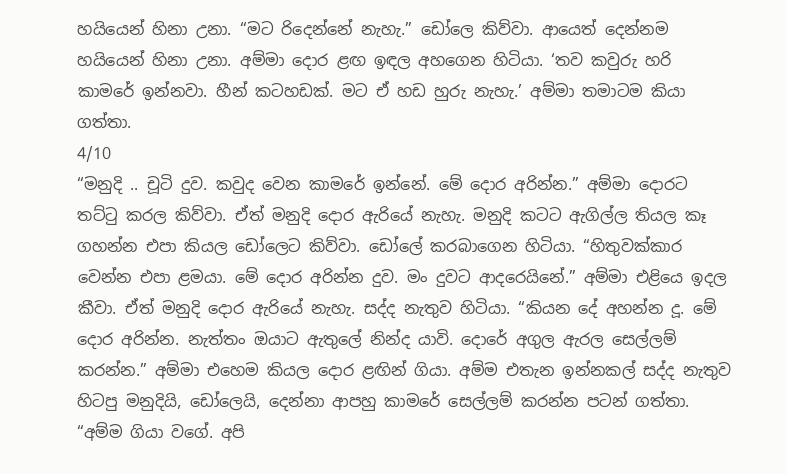හයියෙන් හිනා උනා. “මට රිදෙන්නේ නැහැ.” ඩෝලෙ කිව්වා. ආයෙත් දෙන්නම හයියෙන් හිනා උනා. අම්මා දොර ළඟ ඉඳල අහගෙන හිටියා. ‘තව කවුරු හරි කාමරේ ඉන්නවා. හීන් කටහඩක්. මට ඒ හඩ හුරු නැහැ.’ අම්මා තමාටම කියා ගත්තා.
4/10
“මනුදි .. චූටි දුව. කවුද වෙන කාමරේ ඉන්නේ. මේ දොර අරින්න.” අම්මා දොරට තට්ටු කරල කිව්වා. ඒත් මනුදි දොර ඇරියේ නැහැ. මනුදි කටට ඇගිල්ල තියල කෑ ගහන්න එපා කියල ඩෝලෙට කිව්වා. ඩෝලේ කරබාගෙන හිටියා. “හිතුවක්කාර වෙන්න එපා ළමයා. මේ දොර අරින්න දුව. මං දුවට ආදරෙයිනේ.” අම්මා එළියෙ ඉදල කීවා. ඒත් මනුදි දොර ඇරියේ නැහැ. සද්ද නැතුව හිටියා. “කියන දේ අහන්න දූ. මේ දොර අරින්න. නැත්තං ඔයාට ඇතුලේ නින්ද යාවි. දොරේ අගුල ඇරල සෙල්ලම් කරන්න.” අම්මා එහෙම කියල දොර ළඟින් ගියා. අම්ම එතැන ඉන්නකල් සද්ද නැතුව හිටපු මනුදියි, ඩෝලෙයි, දෙන්නා ආපහු කාමරේ සෙල්ලම් කරන්න පටන් ගත්තා. “අම්ම ගියා වගේ. අපි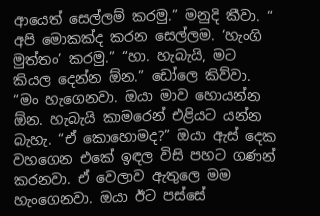ආයෙත් සෙල්ලම් කරමු.” මනුදි කීවා. “ අපි මොකක්ද කරන සෙල්ලම. ‘හැංගි මුත්තං’ කරමු.” “හා. හැබැයි, මට කියල දෙන්න ඕන.” ඩෝලෙ කිව්වා. “මං හැගෙනවා. ඔයා මාව හොයන්න ඕන. හැබැයි කාමරෙන් එළියට යන්න බැහැ. “ඒ කොහොමද?” ඔයා ඇස් දෙක වහගෙන එකේ ඉඳල විසි පහට ගණන් කරනවා. ඒ වෙලාව ඇතුලෙ මම හැංගෙනවා. ඔයා ඊට පස්සේ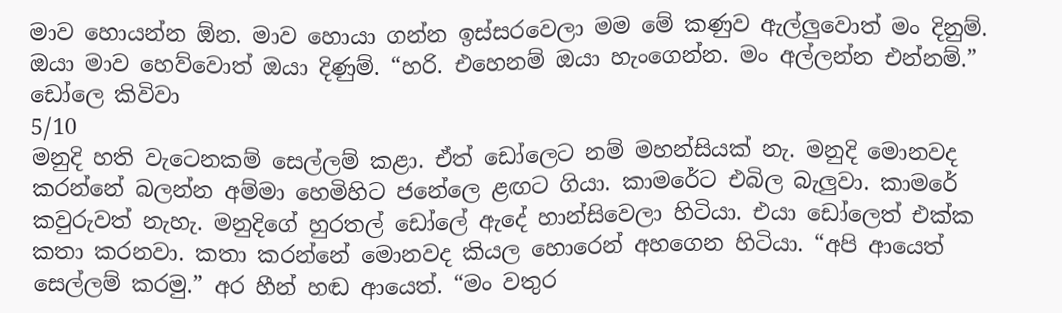මාව හොයන්න ඕන. මාව හොයා ගන්න ඉස්සරවෙලා මම මේ කණුව ඇල්ලුවොත් මං දිනුම්. ඔයා මාව හෙව්වොත් ඔයා දිණුම්. “හරි. එහෙනම් ඔයා හැංගෙන්න. මං අල්ලන්න එන්නම්.” ඩෝලෙ කිවිවා
5/10
මනුදි හති වැටෙනකම් සෙල්ලම් කළා. ඒත් ඩෝලෙට නම් මහන්සියක් නැ. මනුදි මොනවද කරන්නේ බලන්න අම්මා හෙමිහිට ජනේලෙ ළඟට ගියා. කාමරේට එබිල බැලුවා. කාමරේ කවුරුවත් නැහැ. මනුදිගේ හුරතල් ඩෝලේ ඇදේ හාන්සිවෙලා හිටියා. එයා ඩෝලෙත් එක්ක කතා කරනවා. කතා කරන්නේ මොනවද කියල හොරෙන් අහගෙන හිටියා. “අපි ආයෙත් සෙල්ලම් කරමු.” අර හීන් හඬ ආයෙත්. “මං වතුර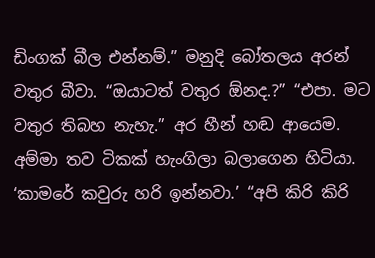ඩිංගක් බීල එන්නම්.” මනුදි බෝතලය අරන් වතුර බීවා. “ඔයාටත් වතුර ඕනද.?” “එපා. මට වතුර තිබහ නැහැ.” අර හීන් හඬ ආයෙම. අම්මා තව ටිකක් හැංගිලා බලාගෙන හිටියා. ‘කාමරේ කවුරු හරි ඉන්නවා.’ “අපි කිරි කිරි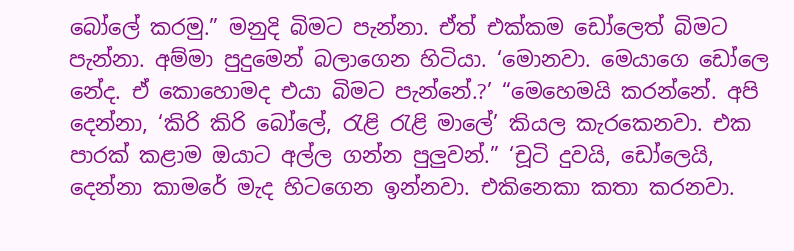බෝලේ කරමු.” මනුදි බිමට පැන්නා. ඒත් එක්කම ඩෝලෙත් බිමට පැන්නා. අම්මා පුදුමෙන් බලාගෙන හිටියා. ‘මොනවා. මෙයාගෙ ඩෝලෙ නේද. ඒ කොහොමද එයා බිමට පැන්නේ.?’ “මෙහෙමයි කරන්නේ. අපි දෙන්නා, ‘කිරි කිරි බෝලේ, රැළි රැළි මාලේ’ කියල කැරකෙනවා. එක පාරක් කළාම ඔයාට අල්ල ගන්න පුලුවන්.” ‘චූටි දුවයි, ඩෝලෙයි, දෙන්නා කාමරේ මැද හිටගෙන ඉන්නවා. එකිනෙකා කතා කරනවා.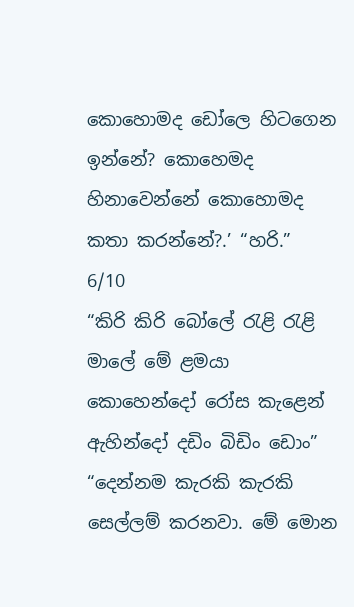කොහොමද ඩෝලෙ හිටගෙන ඉන්නේ? කොහෙමද හිනාවෙන්නේ කොහොමද කතා කරන්නේ?.’ “හරි.”
6/10
“කිරි කිරි බෝලේ රැළි රැළි මාලේ මේ ළමයා කොහෙන්දෝ රෝස කැළෙන් ඇහින්දෝ දඩිං බිඩිං ඩොං” “දෙන්නම කැරකි කැරකි සෙල්ලම් කරනවා. මේ මොන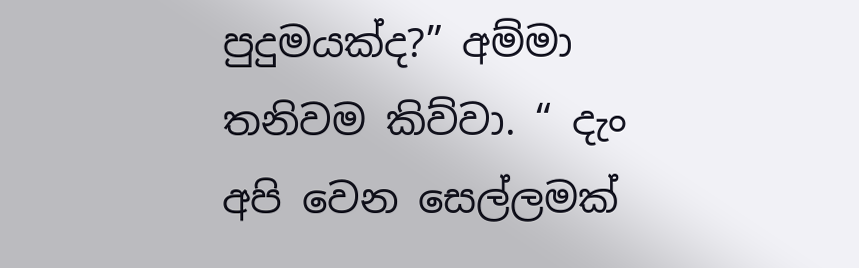පුදුමයක්ද?” අම්මා තනිවම කිව්වා. “ දැං අපි වෙන සෙල්ලමක්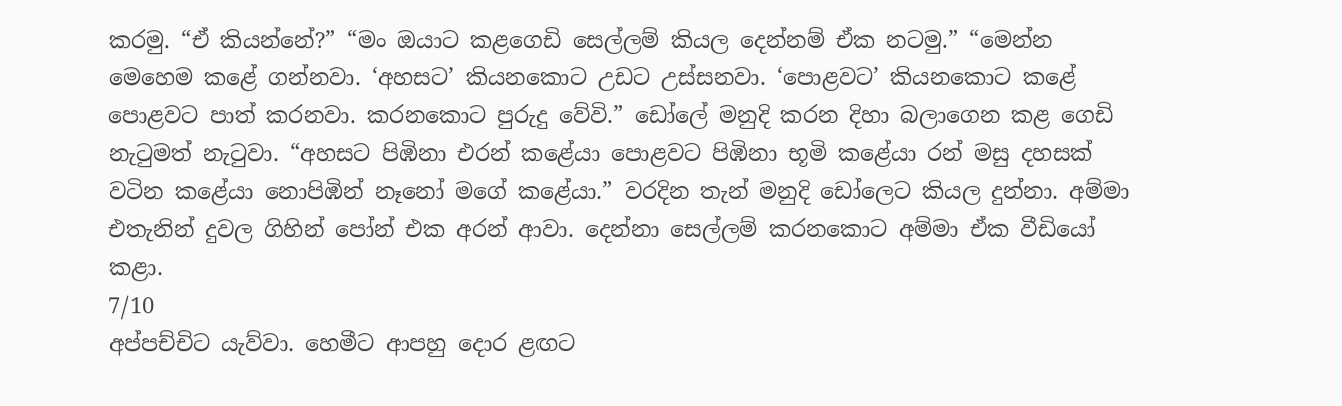කරමු. “ඒ කියන්නේ?” “මං ඔයාට කළගෙඩි සෙල්ලම් කියල දෙන්නම් ඒක නටමු.” “මෙන්න මෙහෙම කළේ ගන්නවා. ‘අහසට’ කියනකොට උඩට උස්සනවා. ‘පොළවට’ කියනකොට කළේ පොළවට පාත් කරනවා. කරනකොට පුරුදු වේවි.” ඩෝලේ මනුදි කරන දිහා බලාගෙන කළ ගෙඩි නැටුමත් නැටුවා. “අහසට පිඹිනා එරන් කළේයා පොළවට පිඹිනා භූමි කළේයා රන් මසු දහසක් වටින කළේයා නොපිඹින් නෑනෝ මගේ කළේයා.” වරදින තැන් මනුදි ඩෝලෙට කියල දුන්නා. අම්මා එතැනින් දුවල ගිහින් පෝන් එක අරන් ආවා. දෙන්නා සෙල්ලම් කරනකොට අම්මා ඒක වීඩියෝ කළා.
7/10
අප්පච්චිට යැව්වා. හෙමීට ආපහු දොර ළඟට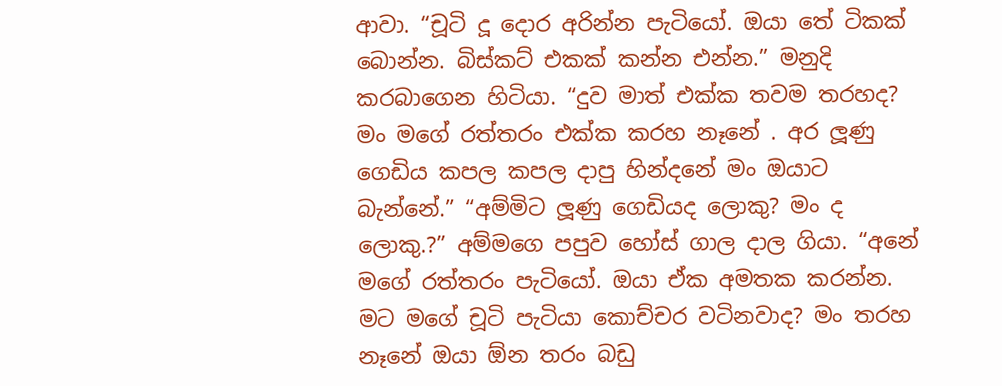ආවා. “චූටි දූ දොර අරින්න පැටියෝ. ඔයා තේ ටිකක් බොන්න. බිස්කට් එකක් කන්න එන්න.” මනුදි කරබාගෙන හිටියා. “දුව මාත් එක්ක තවම තරහද? මං මගේ රත්තරං එක්ක කරහ නෑනේ . අර ලූණු ගෙඩිය කපල කපල දාපු හින්දනේ මං ඔයාට බැන්නේ.” “අම්මිට ලූණු ගෙඩියද ලොකු? මං ද ලොකු.?” අම්මගෙ පපුව හෝස් ගාල දාල ගියා. “අනේ මගේ රත්තරං පැටියෝ. ඔයා ඒක අමතක කරන්න. මට මගේ චූටි පැටියා කොච්චර වටිනවාද? මං තරහ නෑනේ ඔයා ඕන තරං බඩු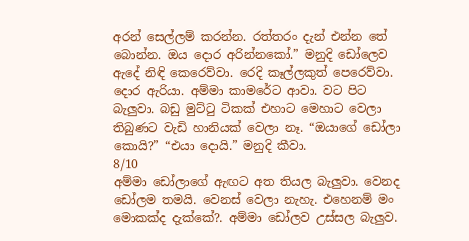අරන් සෙල්ලම් කරන්න. රත්තරං දැන් එන්න තේ බොන්න. ඔය දොර අරින්නකෝ.” මනුදි ඩෝලෙව ඇදේ නිඳි කෙරෙව්වා. රෙදි කෑල්ලකුත් පෙරෙව්වා. දොර ඇරියා. අම්මා කාමරේට ආවා. වට පිට බැලුවා. බඩු මුට්ටු ටිකක් එහාට මෙහාට වෙලා තිබුණට වැඩි හානියක් වෙලා නෑ. “ඔයාගේ ඩෝලා කොයි?” “එයා දොයි.” මනුදි කීවා.
8/10
අම්මා ඩෝලාගේ ඇඟට අත තියල බැලුවා. වෙනද ඩෝලම තමයි. වෙනස් වෙලා නැහැ. එහෙනම් මං මොකක්ද දැක්කේ?. අම්මා ඩෝලව උස්සල බැලුව.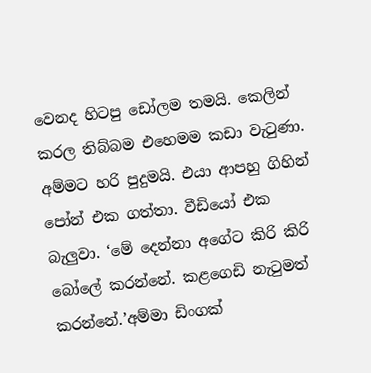වෙනද හිටපු ඩෝලම තමයි. කෙලින් කරල තිබ්බම එහෙමම කඩා වැටුණා. අම්මට හරි පුදුමයි. එයා ආපහු ගිහින් පෝන් එක ගත්තා. වීඩියෝ එක බැලුවා. ‘මේ දෙන්නා අගේට කිරි කිරි බෝලේ කරන්නේ. කළගෙඩි නැටුමත් කරන්නේ.’අම්මා ඩිංගක්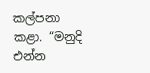කල්පනා කළා. “මනුදි එන්න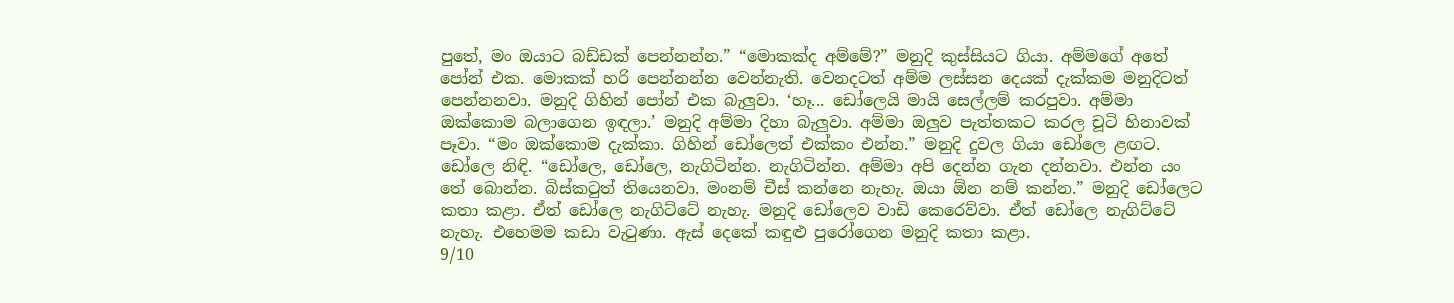පුතේ, මං ඔයාට බඩ්ඩක් පෙන්නන්න.” “මොකක්ද අම්මේ?” මනුදි කුස්සියට ගියා. අම්මගේ අතේ පෝන් එක. මොකක් හරි පෙන්නන්න වෙන්නැති. වෙනදටත් අම්ම ලස්සන දෙයක් දැක්කම මනුදිටත් පෙන්නනවා. මනුදි ගිහින් පෝන් එක බැලුවා. ‘හෑ... ඩෝලෙයි මායි සෙල්ලම් කරපුවා. අම්මා ඔක්කොම බලාගෙන ඉඳලා.’ මනුදි අම්මා දිහා බැලුවා. අම්මා ඔලුව පැත්තකට කරල චූටි හිනාවක් පෑවා. “මං ඔක්කොම දැක්කා. ගිහින් ඩෝලෙත් එක්කං එන්න.” මනුදි දුවල ගියා ඩෝලෙ ළඟට. ඩෝලෙ නිඳි. “ඩෝලෙ, ඩෝලෙ, නැගිටින්න. නැගිටින්න. අම්මා අපි දෙන්න ගැන දන්නවා. එන්න යං තේ බොන්න. බිස්කටුත් තියෙනවා. මංනම් චීස් කන්නෙ නැහැ. ඔයා ඕන නම් කන්න.” මනුදි ඩෝලෙට කතා කළා. ඒත් ඩෝලෙ නැගිට්ටේ නැහැ. මනුදි ඩෝලෙව වාඩි කෙරෙව්වා. ඒත් ඩෝලෙ නැගිට්ටේ නැහැ. එහෙමම කඩා වැටුණා. ඇස් දෙකේ කඳුළු පුරෝගෙන මනුදි කතා කළා.
9/10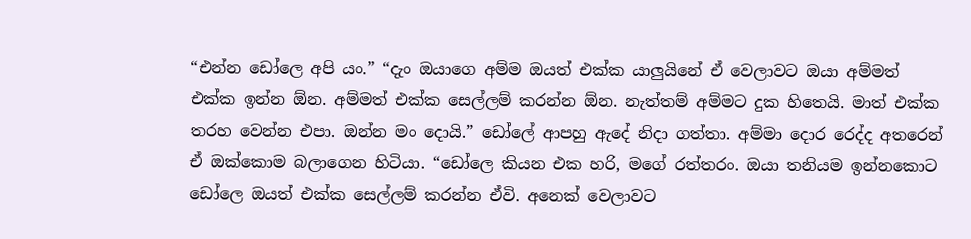“එන්න ඩෝලෙ අපි යං.” “දැං ඔයාගෙ අම්ම ඔයත් එක්ක යාලුයිනේ ඒ වෙලාවට ඔයා අම්මත් එක්ක ඉන්න ඕන. අම්මත් එක්ක සෙල්ලම් කරන්න ඕන. නැත්තම් අම්මට දුක හිතෙයි. මාත් එක්ක තරහ වෙන්න එපා. ඔන්න මං දොයි.” ඩෝලේ ආපහු ඇදේ නිදා ගත්තා. අම්මා දොර රෙද්ද අතරෙන් ඒ ඔක්කොම බලාගෙන හිටියා. “ඩෝලෙ කියන එක හරි, මගේ රත්තරං. ඔයා තනියම ඉන්නකොට ඩෝලෙ ඔයත් එක්ක සෙල්ලම් කරන්න ඒවි. අනෙක් වෙලාවට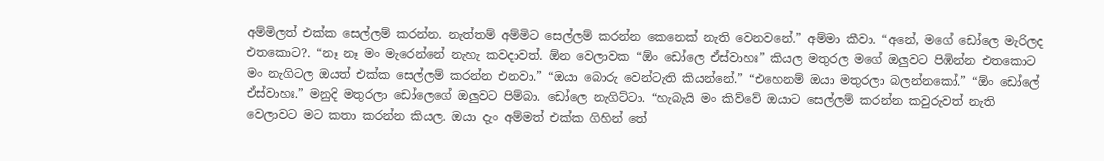අම්මිලත් එක්ක සෙල්ලම් කරන්න. නැත්තම් අම්මිට සෙල්ලම් කරන්න කෙනෙක් නැති වෙනවනේ.” අම්මා කීවා. “අනේ, මගේ ඩෝලෙ මැරිලද එතකොට?. “නෑ නෑ මං මැරෙන්නේ නැහැ කවදාවත්. ඕන වෙලාවක “ඕං ඩෝලෙ ඒස්වාහඃ” කියල මතුරල මගේ ඔලුවට පිඹින්න එතකොට මං නැගිටල ඔයත් එක්ක සෙල්ලම් කරන්න එනවා.” “ඔයා බොරු වෙන්ටැති කියන්නේ.” “එහෙනම් ඔයා මතුරලා බලන්නකෝ.” “ඕං ඩෝලේ ඒස්වාහඃ.” මනුදි මතුරලා ඩෝලෙගේ ඔලුවට පිම්බා. ඩෝලෙ නැගිට්ටා. “හැබැයි මං කිව්වේ ඔයාට සෙල්ලම් කරන්න කවුරුවත් නැති වෙලාවට මට කතා කරන්න කියල. ඔයා දැං අම්මත් එක්ක ගිහින් තේ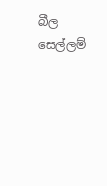බීල සෙල්ලම්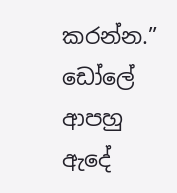කරන්න.” ඩෝලේ ආපහු ඇදේ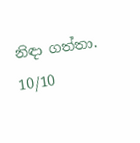නිඳා ගත්තා.
10/10